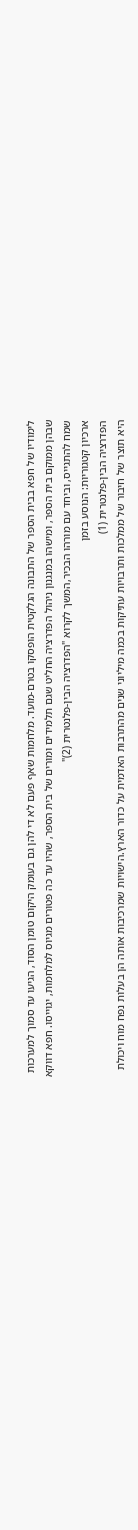לימודיו של חפא בבית הספר של התבונה הגלקטית הופסקו בטרם-מועד. מלחמות שאף פעם לא די להן גם בעומק היקום טומן הסוד, הגיעו עד סמוך למערכות שבהן ממוקם בית הספר, ומישהו במנגנון ניהול הפדרציה החליט שגם תלמידים ומורים של בית הספר, שהיו עד כה פטורים מגיוס למלחמות, יגוייסו. חפא דווקא שמח להתגייס, וביחד עם מורהו הבכיר,המשך לקרוא "הפדרציה הבין-פלנטרית (2)"
ארכיון קטגוריות: הנוסע בזמן
הפדרציה הבין-פלנטרית (1)
היא תוצר של חיבור של ממלכות ותרבויות עתיקות בכמה מיליוני שנים מהתרבות האדמית על כדור הארץ.הישויות שמרכיבות אותה הן בעלות נפח מוח ויכולת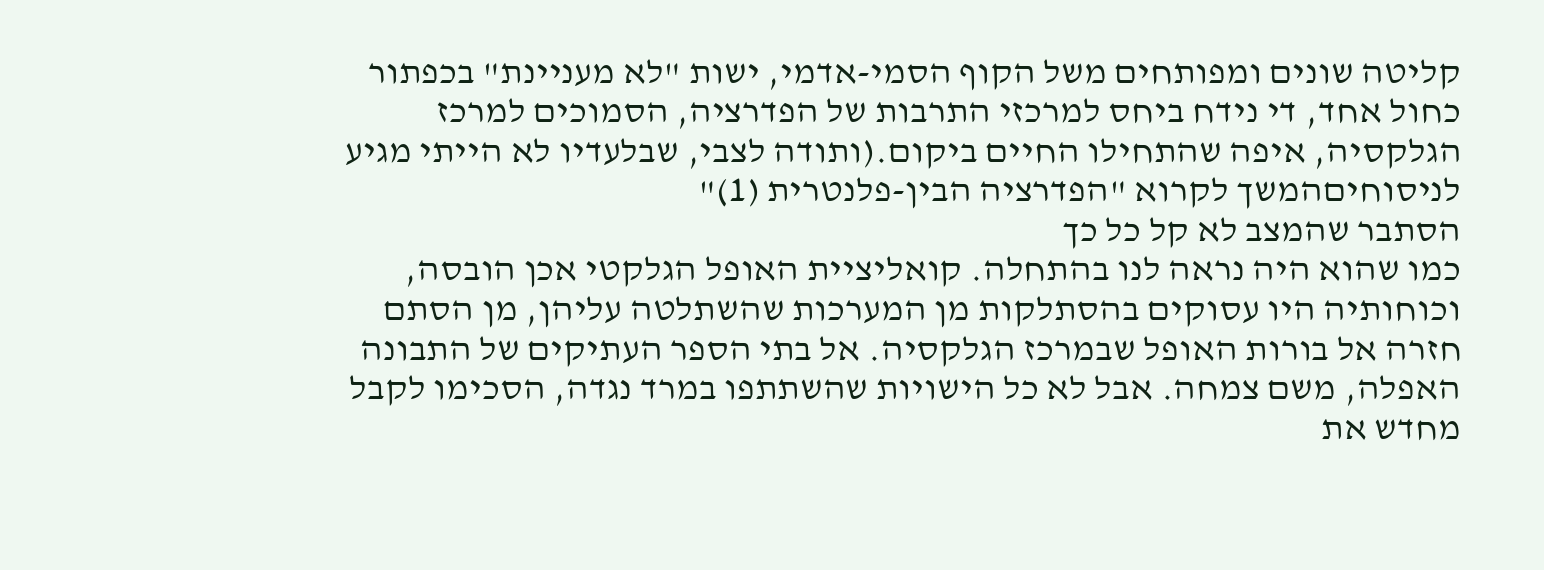קליטה שונים ומפותחים משל הקוף הסמי-אדמי, ישות "לא מעניינת" בכפתור כחול אחד, די נידח ביחס למרכזי התרבות של הפדרציה, הסמוכים למרכז הגלקסיה, איפה שהתחילו החיים ביקום.(ותודה לצבי, שבלעדיו לא הייתי מגיע לניסוחיםהמשך לקרוא "הפדרציה הבין-פלנטרית (1)"
הסתבר שהמצב לא קל כל כך
כמו שהוא היה נראה לנו בהתחלה. קואליציית האופל הגלקטי אכן הובסה, וכוחותיה היו עסוקים בהסתלקות מן המערכות שהשתלטה עליהן, מן הסתם חזרה אל בורות האופל שבמרכז הגלקסיה. אל בתי הספר העתיקים של התבונה האפלה, משם צמחה. אבל לא כל הישויות שהשתתפו במרד נגדה, הסכימו לקבל מחדש את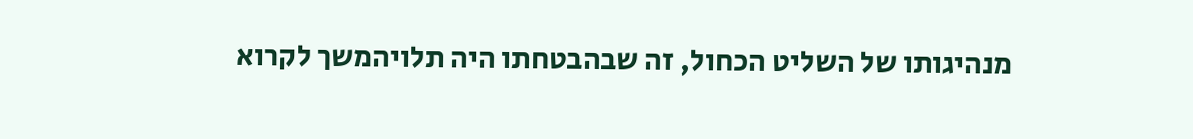מנהיגותו של השליט הכחול, זה שבהבטחתו היה תלויהמשך לקרוא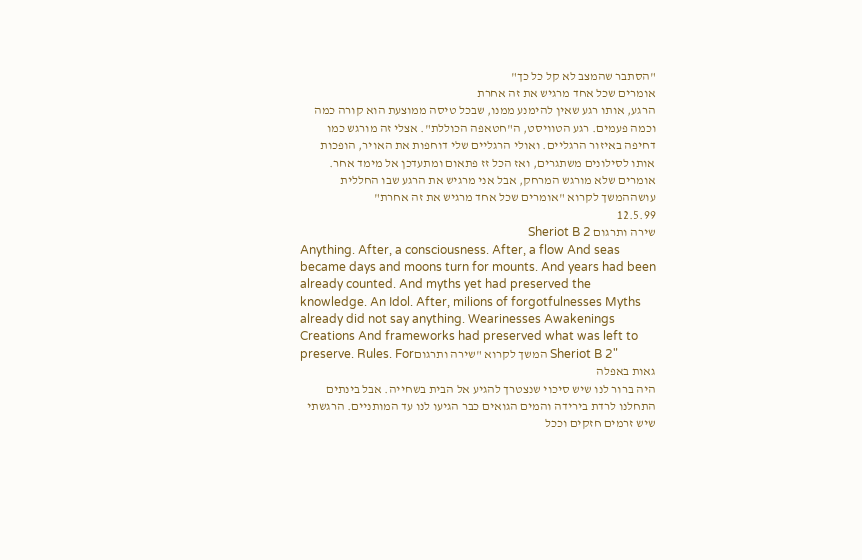"הסתבר שהמצב לא קל כל כך"
אומרים שכל אחד מרגיש את זה אחרת
הרגע, אותו רגע שאין להימנע ממנו, שבכל טיסה ממוצעת הוא קורה כמה וכמה פעמים. רגע הטוויסט, ה"חטאפה הכוללת". אצלי זה מורגש כמו דחיפה באיזור הרגליים. ואולי הרגליים שלי דוחפות את האויר, הופכות אותו לסילונים משתגרים, ואז הכל זז פתאום ומתעדכן אל מימד אחר. אומרים שלא מורגש המרחק, אבל אני מרגיש את הרגע שבו החללית עושההמשך לקרוא "אומרים שכל אחד מרגיש את זה אחרת"
12.5.99
שירה ותרגום Sheriot B 2
Anything. After, a consciousness. After, a flow And seas became days and moons turn for mounts. And years had been already counted. And myths yet had preserved the knowledge. An Idol. After, milions of forgotfulnesses Myths already did not say anything. Wearinesses Awakenings Creations And frameworks had preserved what was left to preserve. Rules. Forהמשך לקרוא "שירה ותרגום Sheriot B 2"
גאות באפלה
היה ברור לנו שיש סיכוי שנצטרך להגיע אל הבית בשחייה. אבל בינתים התחלנו לרדת בירידה והמים הגואים כבר הגיעו לנו עד המותניים. הרגשתי שיש זרמים חזקים וככל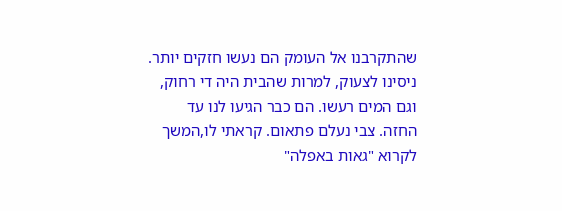שהתקרבנו אל העומק הם נעשו חזקים יותר. ניסינו לצעוק, למרות שהבית היה די רחוק, וגם המים רעשו. הם כבר הגיעו לנו עד החזה. צבי נעלם פתאום. קראתי לו,המשך לקרוא "גאות באפלה"